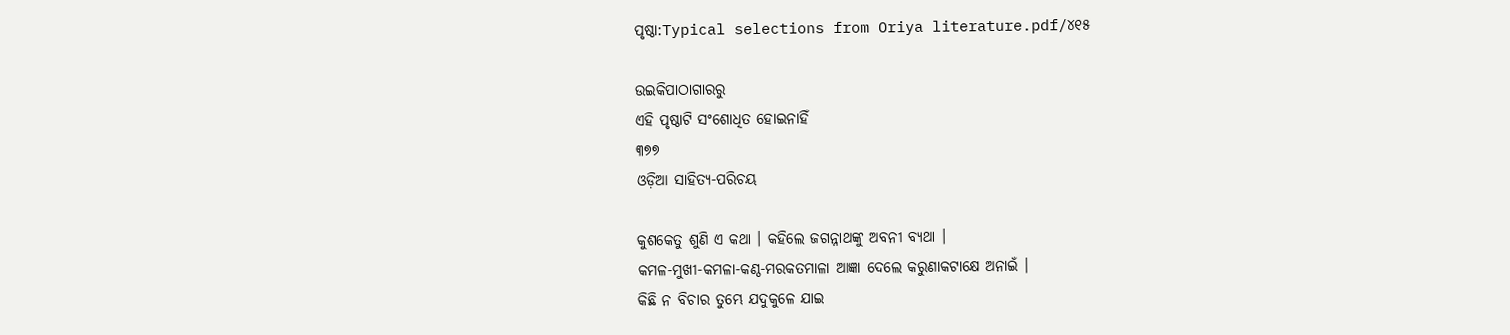ପୃଷ୍ଠା:Typical selections from Oriya literature.pdf/୪୧୫

ଉଇକିପାଠାଗାର‌ରୁ
ଏହି ପୃଷ୍ଠାଟି ସଂଶୋଧିତ ହୋଇନାହିଁ
୩୭୭
ଓଡ଼ିଆ ସାହିତ୍ୟ-ପରିଚୟ

କୁଶକେତୁ ଶୁଣି ଏ କଥା । କ‌ହିଲେ ଜଗନ୍ନାଥଙ୍କୁ ଅବନୀ ବ୍ୟଥା ।
କମଳ-ମୁଖୀ-କମଳା-କଣ୍ଠ-ମରକତମାଳା ଆଜ୍ଞା ଦେଲେ କରୁଣାକଟାକ୍ଷେ ଅନାଇଁ ।
କିଛି ନ ବିଚାର ତୁମ୍ଭେ ଯଦୁକୁଳେ ଯାଇ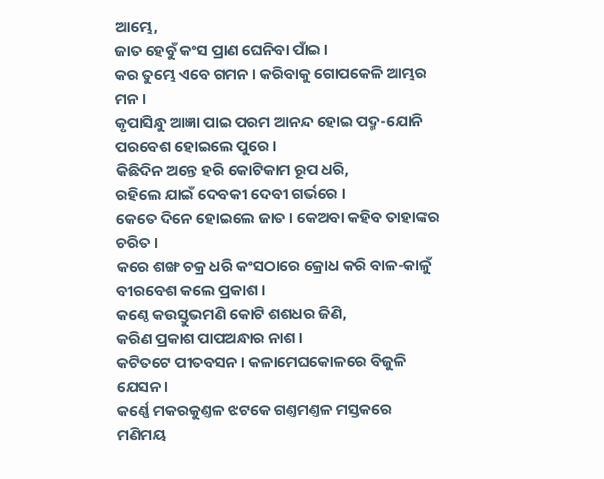ଆମ୍ଭେ,
ଜାତ ହେବୁଁ କଂସ ପ୍ରାଣ ଘେନିବା ପାଁଇ ।
କର ତୁମ୍ଭେ ଏବେ ଗମନ । କରିବାକୁ ଗୋପକେଳି ଆମ୍ଭର ମନ ।
କୃପାସିନ୍ଧୁ ଆଜ୍ଞା ପାଇ ପରମ ଆନନ୍ଦ ହୋଇ ପଦ୍ମ-ଯୋନି ପରବେଶ ହୋଇଲେ ପୁରେ ।
କିଛିଦିନ ଅନ୍ତେ ହରି କୋଟିକାମ ରୂପ ଧରି,
ରହିଲେ ଯାଇଁ ଦେବକୀ ଦେବୀ ଗର୍ଭରେ ।
କେତେ ଦିନେ ହୋଇଲେ ଜାତ । କେଅବା କ‌ହିବ ତାହାଙ୍କର ଚରିତ ।
କରେ ଶଙ୍ଖ ଚକ୍ର ଧରି କଂସଠାରେ କ୍ରୋଧ କରି ବାଳ-କାଳୁଁ ବୀରବେଶ କଲେ ପ୍ରକାଶ ।
କଣ୍ଠେ କଉସ୍ତୁଭମଣି କୋଟି ଶଶଧର ଜିଣି,
କରିଣ ପ୍ରକାଶ ପାପଅନ୍ଧାର ନାଶ ।
କଟିତଟେ ପୀତବସନ । କଳାମେଘକୋଳରେ ବିଜୁଳି ଯେସନ ।
କର୍ଣ୍ଣେ ମକରକୁଣ୍ତଳ ଝଟକେ ଗଣ୍ତମଣ୍ତଳ ମସ୍ତକରେ ମଣିମୟ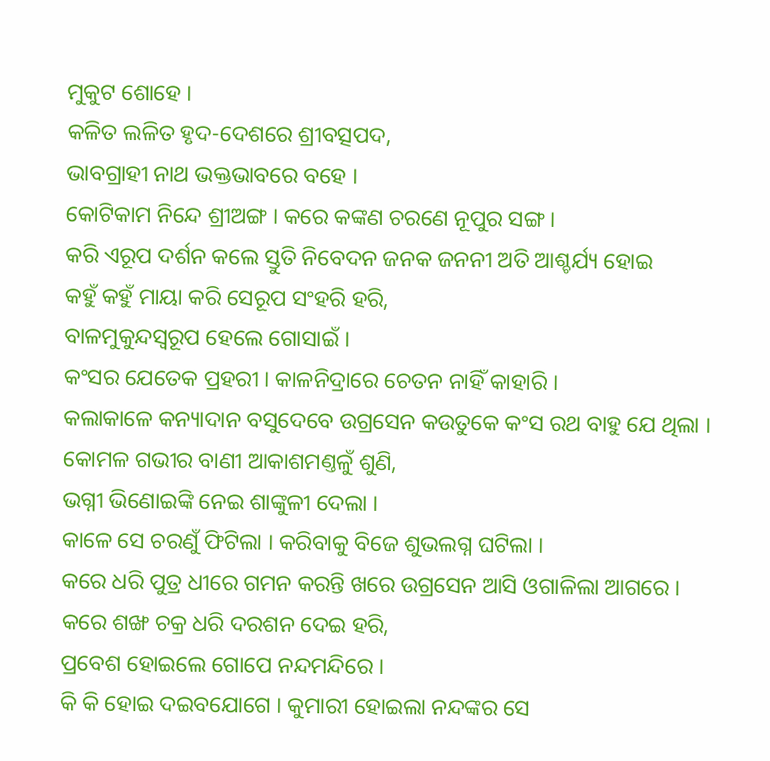ମୁକୁଟ ଶୋହେ ।
କଳିତ ଲଳିତ ହୃଦ-ଦେଶରେ ଶ୍ରୀବତ୍ସପଦ,
ଭାବଗ୍ରାହୀ ନାଥ ଭକ୍ତଭାବରେ ବ‌ହେ ।
କୋଟିକାମ ନିନ୍ଦେ ଶ୍ରୀଅଙ୍ଗ । କରେ କଙ୍କଣ ଚରଣେ ନୂପୁର ସଙ୍ଗ ।
କରି ଏରୂପ ଦର୍ଶନ କଲେ ସ୍ତୁତି ନିବେଦନ ଜନ‌କ ଜନନୀ ଅତି ଆଶ୍ଚର୍ଯ୍ୟ ହୋଇ
କ‌ହୁଁ କ‌ହୁଁ ମାୟା କରି ସେରୂପ ସଂହରି ହରି,
ବାଳମୁକୁନ୍ଦସ୍ୱରୂପ ହେଲେ ଗୋସାଇଁ ।
କଂସର ଯେତେକ ପ୍ରହରୀ । କାଳନିଦ୍ରାରେ ଚେତନ ନାହିଁ କାହାରି ।
କଲାକାଳେ କନ୍ୟାଦାନ ବସୁଦେବେ ଉଗ୍ରସେନ କଉତୁକେ କଂସ ରଥ ବାହୁ ଯେ ଥିଲା ।
କୋମଳ ଗଭୀର ବାଣୀ ଆକାଶମଣ୍ତଳୁଁ ଶୁଣି,
ଭଗ୍ନୀ ଭିଣୋଇଙ୍କି ନେଇ ଶାଙ୍କୁଳୀ ଦେଲା ।
କାଳେ ସେ ଚରଣୁଁ ଫିଟିଲା । କରିବାକୁ ବିଜେ ଶୁଭଲଗ୍ନ ଘଟିଲା ।
କରେ ଧରି ପୁତ୍ର ଧୀରେ ଗମନ କରନ୍ତି ଖରେ ଉଗ୍ରସେନ ଆସି ଓଗାଳିଲା ଆଗରେ ।
କରେ ଶଙ୍ଖ ଚକ୍ର ଧରି ଦରଶନ ଦେଇ ହରି,
ପ୍ରବେଶ ହୋଇଲେ ଗୋପେ ନନ୍ଦମନ୍ଦିରେ ।
କି କି ହୋଇ ଦଇବ‌ଯୋଗେ । କୁମାରୀ ହୋଇଲା ନନ୍ଦଙ୍କର ସେ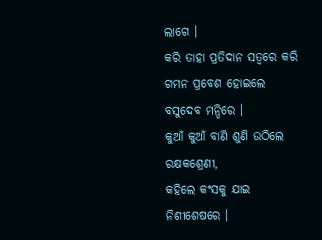ଲାଗେ ।
କରି ତାହା ପ୍ରତିଦାନ ସତ୍ୱରେ କରି ଗମନ ପ୍ରବେଶ ହୋଇଲେ ବସୁଦେବ ମନ୍ଦିରେ ।
କୁଆଁ କୁଆଁ ବାଣି ଶୁଣି ଉଠିଲେ ରକ୍ଷକଶ୍ରେଣୀ,
କ‌ହିଲେ କଂସକୁ ଯାଇ ନିଶୀଶେଷରେ ।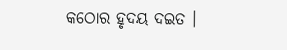କଠୋର ହୃଦୟ ଦଇତ ।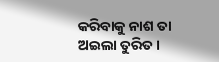କରିବାକୁ ନାଶ ତା ଅଇଲା ତୁରିତ ।